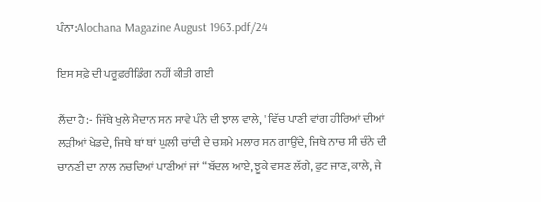ਪੰਨਾ:Alochana Magazine August 1963.pdf/24

ਇਸ ਸਫ਼ੇ ਦੀ ਪਰੂਫ਼ਰੀਡਿੰਗ ਨਹੀਂ ਕੀਤੀ ਗਈ

ਲੈਂਦਾ ਹੈ:- ਜਿੱਥੇ ਖੁਲੇ ਮੈਦਾਨ ਸਨ ਸਾਵੇ ਪੰਨੇ ਦੀ ਝਾਲ ਵਾਲੇ, ' ਵਿੱਚ ਪਾਣੀ ਵਾਂਗ ਹੀਰਿਆਂ ਦੀਆਂ ਲੜੀਆਂ ਖੇਡਦੇ, ਜਿਥੇ ਥਾਂ ਥਾਂ ਘੁਲੀ ਚਾਂਦੀ ਦੇ ਚਸ਼ਮੇ ਮਲਾਰ ਸਨ ਗਾਉਂਦੇ, ਜਿਥੇ ਨਾਚ ਸੀ ਚੰਨੇ ਦੀ ਚਾਨਣੀ ਦਾ ਨਾਲ ਨਚਦਿਆਂ ਪਾਣੀਆਂ ਜਾਂ “ਬੱਦਲ ਆਏ, ਝੂਕੇ ਵਸਣ ਲੱਗੇ, ਫੁਟ ਜਾਣ, ਕਾਲੇ, ਜੇ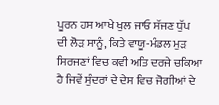ਪੂਰਨ ਹਸ ਆਖੇ ਖੁਲ ਜਾਓ ਸੱਜਣ ਧੁੱਪ ਦੀ ਲੋੜ ਸਾਨੂੰ, ਕਿਤੇ ਵਾਯੂ-ਮੰਡਲ ਮੁੜ ਸਿਰਜਣਾਂ ਵਿਚ ਕਵੀ ਅਤਿ ਦਰਜੇ ਚਕਿਆ ਹੈ ਜਿਵੇਂ ਸੁੰਦਰਾਂ ਦੇ ਦੇਸ ਵਿਚ ਜੋਗੀਆਂ ਦੇ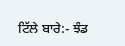ਟਿੱਲੇ ਬਾਰੇ:- ਝੰਡ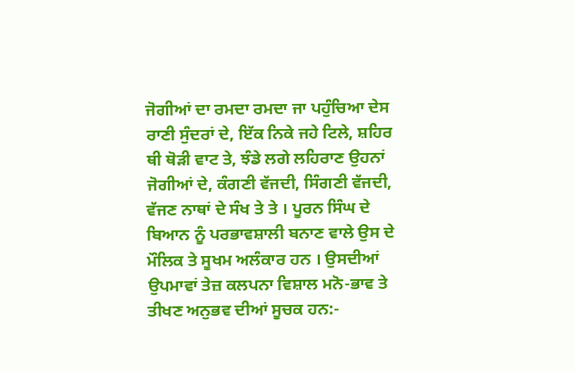ਜੋਗੀਆਂ ਦਾ ਰਮਦਾ ਰਮਦਾ ਜਾ ਪਹੁੰਚਿਆ ਦੇਸ ਰਾਣੀ ਸੁੰਦਰਾਂ ਦੇ, ਇੱਕ ਨਿਕੇ ਜਹੇ ਟਿਲੇ, ਸ਼ਹਿਰ ਥੀ ਥੋੜੀ ਵਾਟ ਤੇ, ਝੰਡੇ ਲਗੇ ਲਹਿਰਾਣ ਉਹਨਾਂ ਜੋਗੀਆਂ ਦੇ, ਕੰਗਣੀ ਵੱਜਦੀ, ਸਿੰਗਣੀ ਵੱਜਦੀ, ਵੱਜਣ ਨਾਥਾਂ ਦੇ ਸੰਖ ਤੇ ਤੇ । ਪੂਰਨ ਸਿੰਘ ਦੇ ਬਿਆਨ ਨੂੰ ਪਰਭਾਵਸ਼ਾਲੀ ਬਨਾਣ ਵਾਲੇ ਉਸ ਦੇ ਮੌਲਿਕ ਤੇ ਸੂਖਮ ਅਲੰਕਾਰ ਹਨ । ਉਸਦੀਆਂ ਉਪਮਾਵਾਂ ਤੇਜ਼ ਕਲਪਨਾ ਵਿਸ਼ਾਲ ਮਨੋ-ਭਾਵ ਤੇ ਤੀਖਣ ਅਨੁਭਵ ਦੀਆਂ ਸੂਚਕ ਹਨ:-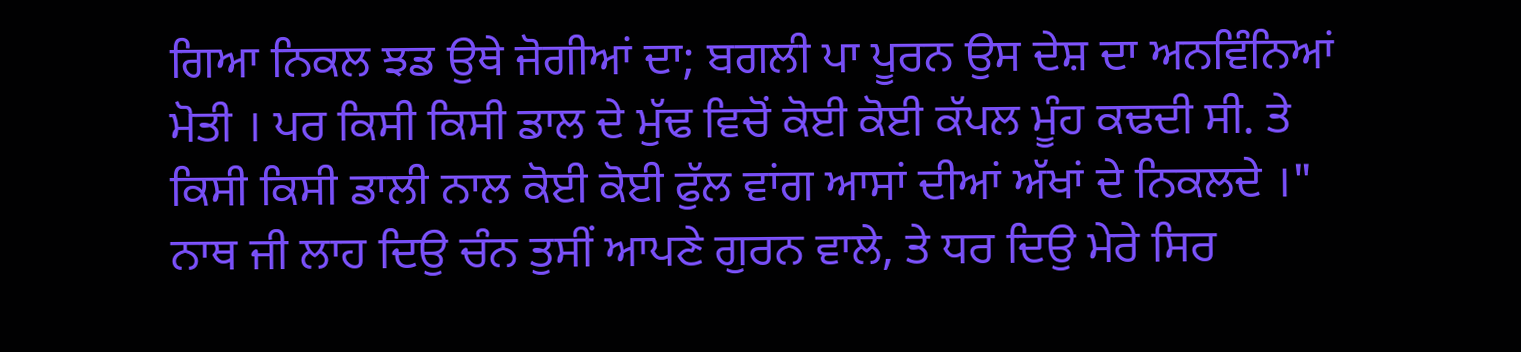ਗਿਆ ਨਿਕਲ ਝਡ ਉਥੇ ਜੋਗੀਆਂ ਦਾ; ਬਗਲੀ ਪਾ ਪੂਰਨ ਉਸ ਦੇਸ਼ ਦਾ ਅਨਵਿੰਨਿਆਂ ਮੋਤੀ । ਪਰ ਕਿਸੀ ਕਿਸੀ ਡਾਲ ਦੇ ਮੁੱਢ ਵਿਚੋਂ ਕੋਈ ਕੋਈ ਕੱਪਲ ਮੂੰਹ ਕਢਦੀ ਸੀ. ਤੇ ਕਿਸੀ ਕਿਸੀ ਡਾਲੀ ਨਾਲ ਕੋਈ ਕੋਈ ਫੁੱਲ ਵਾਂਗ ਆਸਾਂ ਦੀਆਂ ਅੱਖਾਂ ਦੇ ਨਿਕਲਦੇ ।" ਨਾਥ ਜੀ ਲਾਹ ਦਿਉ ਚੰਨ ਤੁਸੀਂ ਆਪਣੇ ਗੁਰਨ ਵਾਲੇ, ਤੇ ਧਰ ਦਿਉ ਮੇਰੇ ਸਿਰ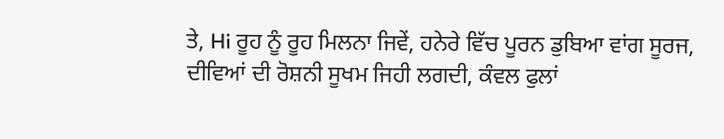ਤੇ, Hi ਰੂਹ ਨੂੰ ਰੂਹ ਮਿਲਨਾ ਜਿਵੇਂ, ਹਨੇਰੇ ਵਿੱਚ ਪੂਰਨ ਡੁਬਿਆ ਵਾਂਗ ਸੂਰਜ, ਦੀਵਿਆਂ ਦੀ ਰੋਸ਼ਨੀ ਸੂਖਮ ਜਿਹੀ ਲਗਦੀ, ਕੰਵਲ ਫੁਲਾਂ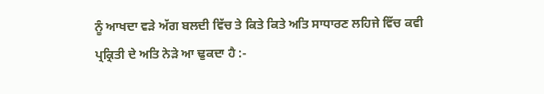ਨੂੰ ਆਖਦਾ ਵੜੇ ਅੱਗ ਬਲਦੀ ਵਿੱਚ ਤੇ ਕਿਤੇ ਕਿਤੇ ਅਤਿ ਸਾਧਾਰਣ ਲਹਿਜੇ ਵਿੱਚ ਕਵੀ ਪ੍ਰਕ੍ਰਿਤੀ ਦੇ ਅਤਿ ਨੇੜੇ ਆ ਢੁਕਦਾ ਹੈ :-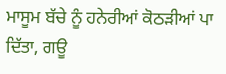ਮਾਸੂਮ ਬੱਚੇ ਨੂੰ ਹਨੇਰੀਆਂ ਕੋਠੜੀਆਂ ਪਾ ਦਿੱਤਾ, ਗਊ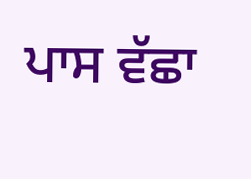ਪਾਸ ਵੱਛਾ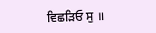ਵਿਛੜਿਓ ਸੁ ॥